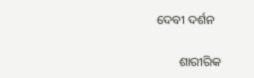ଦେବୀ ଦର୍ଶନ

       ଶାରୀରିକ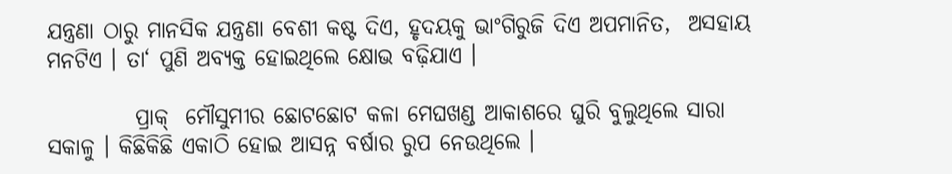ଯନ୍ତ୍ରଣା ଠାରୁ ମାନସିକ ଯନ୍ତ୍ରଣା ବେଶୀ କଷ୍ଟ ଦିଏ, ହୃଦୟକୁ ଭାଂଗିରୁଜି ଦିଏ ଅପମାନିତ,  ଅସହାୟ ମନଟିଏ । ତା‘ ପୁଣି ଅବ୍ୟକ୍ତ ହୋଇଥିଲେ କ୍ଷୋଭ ବଢ଼ିଯାଏ ।

          ପ୍ରାକ୍  ମୌସୁମୀର ଛୋଟଛୋଟ କଳା ମେଘଖଣ୍ଡ ଆକାଶରେ ଘୁରି ବୁଲୁଥିଲେ ସାରା ସକାଳୁ । କିଛିକିଛି ଏକାଠି ହୋଇ ଆସନ୍ନ ବର୍ଷାର ରୁପ ନେଉଥିଲେ ।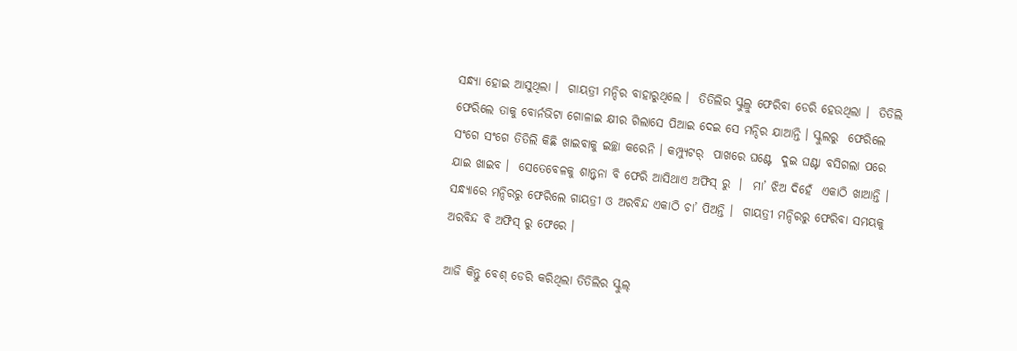ସନ୍ଧ୍ୟା ହୋଇ ଆସୁଥିଲା ।  ଗାୟତ୍ରୀ ମନ୍ଦିର ବାହାରୁଥିଲେ ।  ତିତିଲିର ସ୍କୁଲ୍ରୁ ଫେରିବା ଡେରି ହେଉଥିଲା ।  ତିତିଲି ଫେରିଲେ ତାକୁ ବୋର୍ନଭିଟା ଗୋଳାଇ କ୍ଷୀର ଗିଲାସେ ପିଆଇ ଦେଇ ସେ ମନ୍ଦିର ଯାଆନ୍ତି । ସ୍କୁଲରୁ  ଫେରିଲେ ସଂଗେ ସଂଗେ ତିତିଲି କିଛି ଖାଇବାକୁ ଇଚ୍ଛା କରେନି । କମ୍ପ୍ୟୁଟର୍  ପାଖରେ ଘଣ୍ଟେ  ଦୁଇ ଘଣ୍ଟା ବସିଗଲା ପରେ ଯାଇ ଖାଇବ ।  ସେତେବେଳକୁ ଶାନ୍ତ୍ଵନା ବି ଫେରି ଆସିଥାଏ ଅଫିସ୍ ରୁ  ।  ମା’ ଝିଅ ଦିହେଁ  ଏକାଠି ଖାଆନ୍ତି । ସନ୍ଧ୍ୟାରେ ମନ୍ଦିରରୁ ଫେରିଲେ ଗାୟତ୍ରୀ ଓ ଅରବିନ୍ଦ ଏକାଠି ଚା’ ପିଅନ୍ତି ।  ଗାୟତ୍ରୀ ମନ୍ଦିରରୁ ଫେରିବା ସମୟକୁ ଅରବିନ୍ଦ ବି ଅଫିସ୍ ରୁ ଫେରେ ।

ଆଜି କିନ୍ତୁ ବେଶ୍ ଡେରି କରିଥିଲା ତିତିଲିର ସ୍କୁଲ୍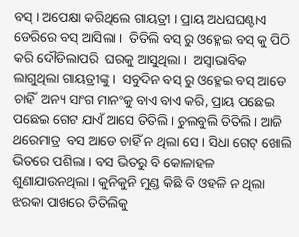ବସ୍ । ଅପେକ୍ଷା କରିଥିଲେ ଗାୟତ୍ରୀ । ପ୍ରାୟ ଅଧଘଘଣ୍ଟାଏ  ଡେରିରେ ବସ୍ ଆସିଲା ।  ତିତିଲି ବସ୍ ରୁ ଓହ୍ଳେଇ ବସ୍ କୁ ପିଠି କରି ଦୌଡିଲାପରି  ଘରକୁ ଆସୁଥିଲା ।  ଅସ୍ଵାଭାବିକ  ଲାଗୁଥିଲା ଗାୟତ୍ରୀଙ୍କୁ ।  ସବୁଦିନ ବସ୍ ରୁ ଓହ୍ଳେଇ ବସ୍ ଆଡେ ଚାହିଁ  ଅନ୍ୟ ସାଂଗ ମାନଂକୁ ବାଏ ବାଏ କରି, ପ୍ରାୟ ପଛେଇ ପଛେଇ ଗେଟ ଯାଏଁ ଆସେ ତିତିଲି । ଚୁଲବୁଲି ତିତିଲି । ଆଜି ଥରେମାତ୍ର  ବସ ଆଡେ ଚାହିଁ ନ ଥିଲା ସେ । ସିଧା ଗେଟ୍ ଖୋଲି ଭିତରେ ପଶିଲା । ବସ ଭିତରୁ ବି କୋଳାହଳ ଶୁଣାଯାଉନଥିଲା । କୁନିକୁନି ମୁଣ୍ଡ କିଛି ବି ଓହଳି ନ ଥିଲା ଝରକା ପାଖରେ ତିତିଲିକୁ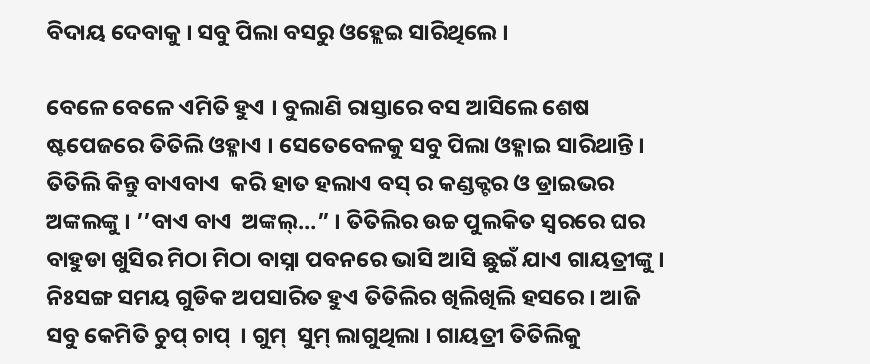ବିଦାୟ ଦେବାକୁ । ସବୁ ପିଲା ବସରୁ ଓହ୍ଲେଇ ସାରିଥିଲେ ।

ବେଳେ ବେଳେ ଏମିତି ହୁଏ । ବୁଲାଣି ରାସ୍ତାରେ ବସ ଆସିଲେ ଶେଷ ଷ୍ଟପେଜରେ ତିତିଲି ଓହ୍ଳାଏ । ସେତେବେଳକୁ ସବୁ ପିଲା ଓହ୍ଳାଇ ସାରିଥାନ୍ତି । ତିତିଲି କିନ୍ତୁ ବାଏବାଏ  କରି ହାତ ହଲାଏ ବସ୍ ର କଣ୍ଡକ୍ଟର ଓ ଡ୍ରାଇଭର ଅଙ୍କଲଙ୍କୁ । ’’ବାଏ ବାଏ  ଅଙ୍କଲ୍…” । ତିତିଲିର ଉଚ୍ଚ ପୁଲକିତ ସ୍ଵରରେ ଘର ବାହୁଡା ଖୁସିର ମିଠା ମିଠା ବାସ୍ନା ପବନରେ ଭାସି ଆସି ଛୁଇଁ ଯାଏ ଗାୟତ୍ରୀଙ୍କୁ । ନିଃସଙ୍ଗ ସମୟ ଗୁଡିକ ଅପସାରିତ ହୁଏ ତିତିଲିର ଖିଲିଖିଲି ହସରେ । ଆଜି ସବୁ କେମିତି ଚୁପ୍ ଚାପ୍  । ଗୁମ୍  ସୁମ୍ ଲାଗୁଥିଲା । ଗାୟତ୍ରୀ ତିତିଲିକୁ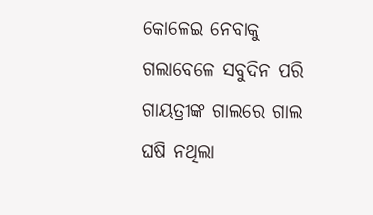କୋଳେଇ ନେବାକୁ ଗଲାବେଳେ ସବୁଦିନ ପରି ଗାୟତ୍ରୀଙ୍କ ଗାଲରେ ଗାଲ ଘଷି ନଥିଲା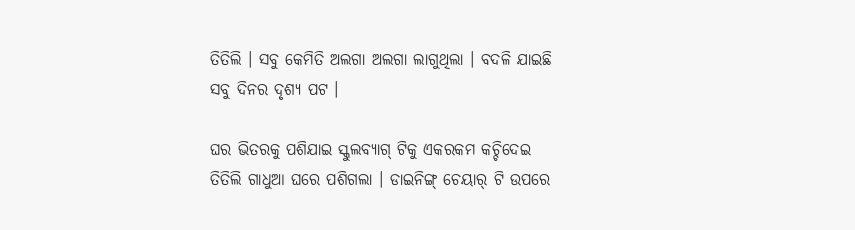ତିତିଲି । ସବୁ କେମିତି ଅଲଗା ଅଲଗା ଲାଗୁଥିଲା । ବଦଳି ଯାଇଛି ସବୁ ଦିନର ଦୃଶ୍ୟ ପଟ ।

ଘର ଭିତରକୁ ପଶିଯାଇ ସ୍କୁଲବ୍ୟାଗ୍ ଟିକୁ ଏକରକମ କଚ୍ଚିଦେଇ ତିତିଲି ଗାଧୁଆ ଘରେ ପଶିଗଲା । ଡାଇନିଙ୍ଗ୍ ଚେୟାର୍ ଟି ଉପରେ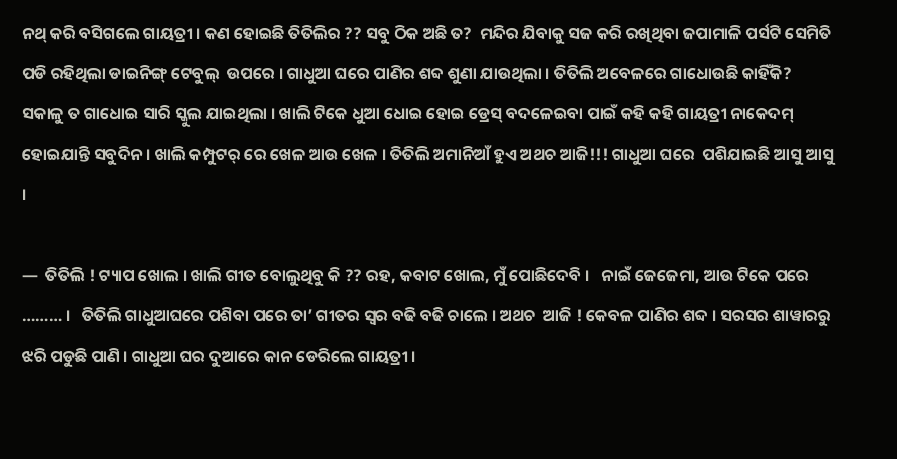ନଥ୍ କରି ବସିଗଲେ ଗାୟତ୍ରୀ । କଣ ହୋଇଛି ତିତିଲିର ?? ସବୁ ଠିକ ଅଛି ତ?  ମନ୍ଦିର ଯିବାକୁ ସଜ କରି ରଖିଥିବା ଜପାମାଳି ପର୍ସଟି ସେମିତି ପଡି ରହିଥିଲା ଡାଇନିଙ୍ଗ୍ ଟେବୁଲ୍  ଉପରେ । ଗାଧୁଆ ଘରେ ପାଣିର ଶବ୍ଦ ଶୁଣା ଯାଉଥିଲା । ତିତିଲି ଅବେଳରେ ଗାଧୋଉଛି କାହିଁକି? ସକାଳୁ ତ ଗାଧୋଇ ସାରି ସ୍କୁଲ ଯାଇଥିଲା । ଖାଲି ଟିକେ ଧୁଆ ଧୋଇ ହୋଇ ଡ୍ରେସ୍ ବଦଳେଇବା ପାଇଁ କହି କହି ଗାୟତ୍ରୀ ନାକେଦମ୍ ହୋଇଯାନ୍ତି ସବୁଦିନ । ଖାଲି କମ୍ପୁଟର୍ ରେ ଖେଳ ଆଉ ଖେଳ । ତିତିଲି ଅମାନିଆଁ ହୁଏ ଅଥଚ ଆଜି!!! ଗାଧୁଆ ଘରେ  ପଶିଯାଇଛି ଆସୁ ଆସୁ ।

—  ତିତିଲି ! ଟ୍ୟାପ ଖୋଲ । ଖାଲି ଗୀତ ବୋଲୁଥିବୁ କି ?? ରହ, କବାଟ ଖୋଲ, ମୁଁ ପୋଛିଦେବି ।   ନାଇଁ ଜେଜେମା, ଆଉ ଟିକେ ପରେ ……… ।   ତିତିଲି ଗାଧୁଆଘରେ ପଶିବା ପରେ ତା’ ଗୀତର ସ୍ଵର ବଢି ବଢି ଚାଲେ । ଅଥଚ  ଆଜି ! କେବଳ ପାଣିର ଶବ୍ଦ । ସରସର ଶାୱାରରୁ ଝରି ପଡୁଛି ପାଣି । ଗାଧୁଆ ଘର ଦୁଆରେ କାନ ଡେରିଲେ ଗାୟତ୍ରୀ ।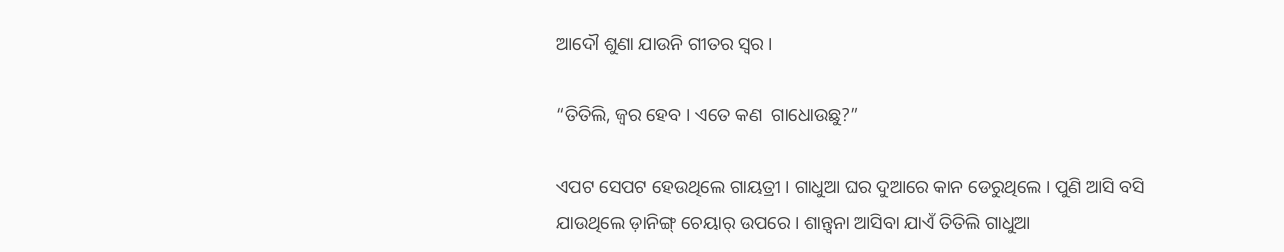ଆଦୌ ଶୁଣା ଯାଉନି ଗୀତର ସ୍ଵର ।

“ତିତିଲି, ଜ୍ଵର ହେବ । ଏତେ କଣ  ଗାଧୋଉଛୁ?”

ଏପଟ ସେପଟ ହେଉଥିଲେ ଗାୟତ୍ରୀ । ଗାଧୁଆ ଘର ଦୁଆରେ କାନ ଡେରୁଥିଲେ । ପୁଣି ଆସି ବସି ଯାଉଥିଲେ ଡ଼ାନିଙ୍ଗ୍ ଚେୟାର୍ ଉପରେ । ଶାନ୍ତ୍ଵନା ଆସିବା ଯାଏଁ ତିତିଲି ଗାଧୁଆ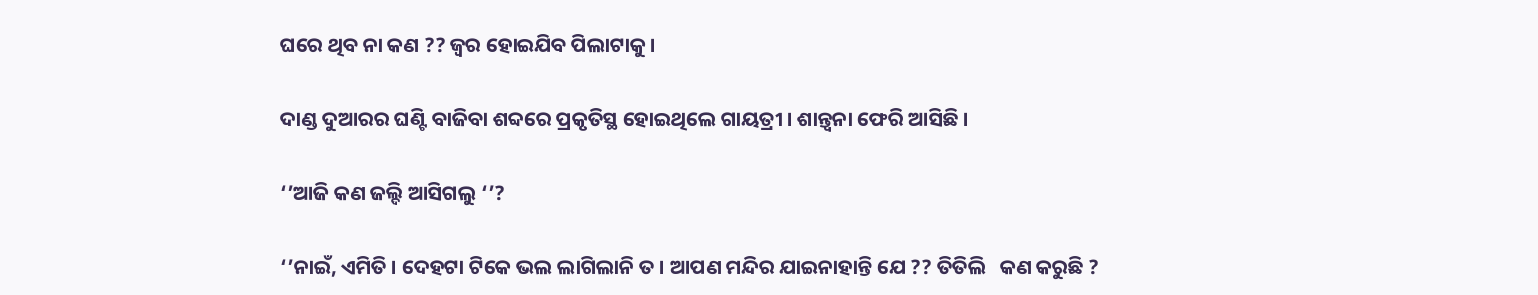ଘରେ ଥିବ ନା କଣ ?? ଜ୍ଵର ହୋଇଯିବ ପିଲାଟାକୁ ।

ଦାଣ୍ଡ ଦୁଆରର ଘଣ୍ଟି ବାଜିବା ଶବ୍ଦରେ ପ୍ରକୃତିସ୍ଥ ହୋଇଥିଲେ ଗାୟତ୍ରୀ । ଶାନ୍ତ୍ଵନା ଫେରି ଆସିଛି ।

‘’ଆଜି କଣ ଜଲ୍ଦି ଆସିଗଲୁ ‘’?

‘’ନାଇଁ, ଏମିତି । ଦେହଟା ଟିକେ ଭଲ ଲାଗିଲାନି ତ । ଆପଣ ମନ୍ଦିର ଯାଇନାହାନ୍ତି ଯେ ?? ତିତିଲି   କଣ କରୁଛି ?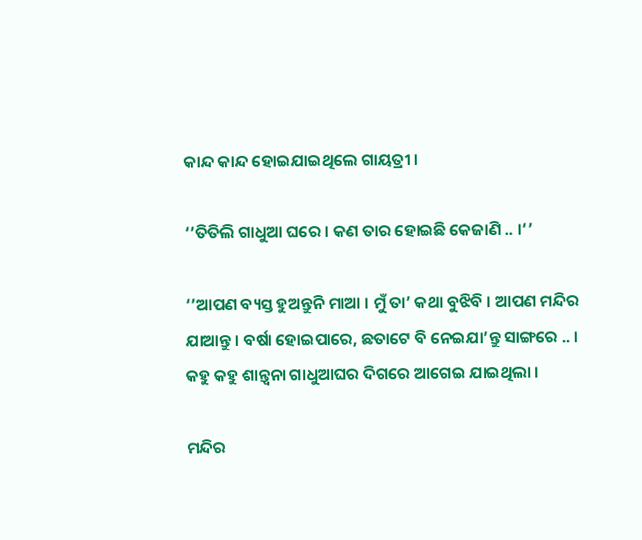କାନ୍ଦ କାନ୍ଦ ହୋଇଯାଇଥିଲେ ଗାୟତ୍ରୀ ।

‘’ତିତିଲି ଗାଧୁଆ ଘରେ । କଣ ତାର ହୋଇଛି କେଜାଣି .. ।‘’

‘’ଆପଣ ବ୍ୟସ୍ତ ହୁଅନ୍ତୁନି ମାଆ । ମୁଁ ତା’ କଥା ବୁଝିବି । ଆପଣ ମନ୍ଦିର ଯାଆନ୍ତୁ । ବର୍ଷା ହୋଇପାରେ, ଛତାଟେ ବି ନେଇଯା’ନ୍ତୁ ସାଙ୍ଗରେ .. । କହୁ କହୁ ଶାନ୍ତ୍ଵନା ଗାଧୁଆଘର ଦିଗରେ ଆଗେଇ ଯାଇଥିଲା ।

ମନ୍ଦିର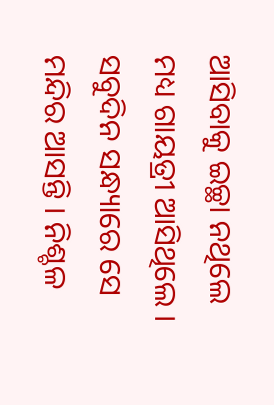ଆସିବାକୁ ଇଚ୍ଛା ନଥିଲେ ମଧ୍ୟ ଗାୟତ୍ରୀ ଆସିଥିଲେ । ସବୁଦିନ ସନ୍ଧ୍ୟାରେ ସେ ମନ୍ଦିର ଆସନ୍ତି । ନିଶ୍ଚଳ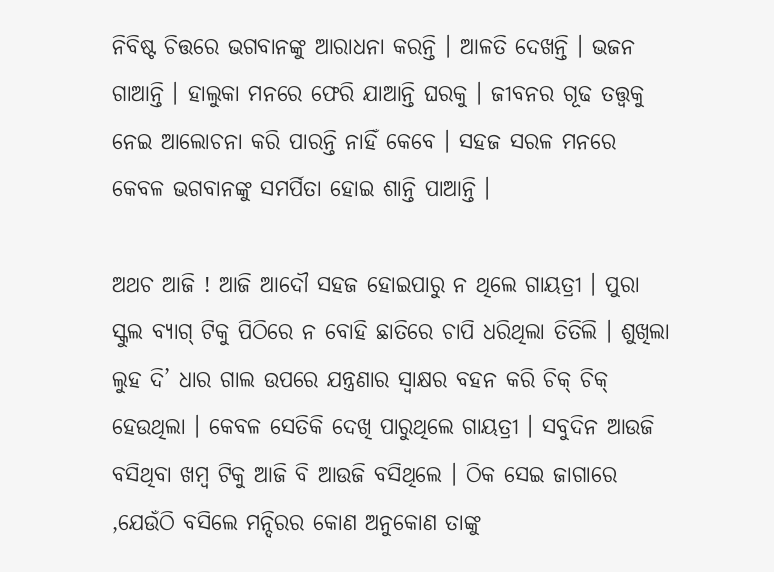ନିବିଷ୍ଟ ଚିତ୍ତରେ ଭଗବାନଙ୍କୁ ଆରାଧନା କରନ୍ତି । ଆଳତି ଦେଖନ୍ତି । ଭଜନ ଗାଆନ୍ତି । ହାଲୁକା ମନରେ ଫେରି ଯାଆନ୍ତି ଘରକୁ । ଜୀବନର ଗୂଢ ତତ୍ତ୍ଵକୁ ନେଇ ଆଲୋଚନା କରି ପାରନ୍ତି ନାହିଁ କେବେ । ସହଜ ସରଳ ମନରେ କେବଳ ଭଗବାନଙ୍କୁ ସମର୍ପିତା ହୋଇ ଶାନ୍ତି ପାଆନ୍ତି ।

ଅଥଚ ଆଜି ! ଆଜି ଆଦୌ ସହଜ ହୋଇପାରୁ ନ ଥିଲେ ଗାୟତ୍ରୀ । ପୁରା ସ୍କୁଲ ବ୍ୟାଗ୍ ଟିକୁ ପିଠିରେ ନ ବୋହି ଛାତିରେ ଚାପି ଧରିଥିଲା ତିତିଲି । ଶୁଖିଲା ଲୁହ ଦି’ ଧାର ଗାଲ ଉପରେ ଯନ୍ତ୍ରଣାର ସ୍ଵାକ୍ଷର ବହନ କରି ଚିକ୍ ଚିକ୍ ହେଉଥିଲା । କେବଳ ସେତିକି ଦେଖି ପାରୁଥିଲେ ଗାୟତ୍ରୀ । ସବୁଦିନ ଆଉଜି ବସିଥିବା ଖମ୍ବ ଟିକୁ ଆଜି ବି ଆଉଜି ବସିଥିଲେ । ଠିକ ସେଇ ଜାଗାରେ ,ଯେଉଁଠି ବସିଲେ ମନ୍ଦିରର କୋଣ ଅନୁକୋଣ ତାଙ୍କୁ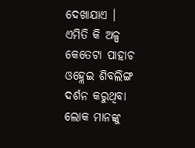ଦେଖାଯାଏ । ଏମିତି କି ଅଳ୍ପ କେତେଟା ପାହାଚ ଓହ୍ଲେଇ ଶିବଲିଙ୍ଗ ଦର୍ଶନ କରୁଥିବା ଲୋକ ମାନଙ୍କୁ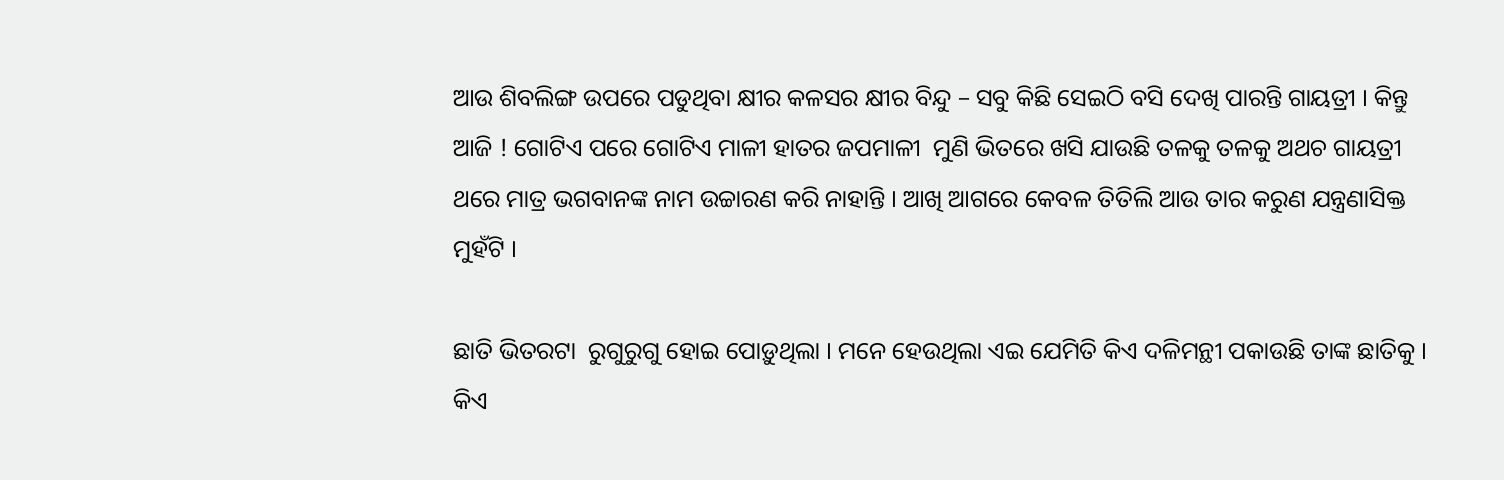ଆଉ ଶିବଲିଙ୍ଗ ଉପରେ ପଡୁଥିବା କ୍ଷୀର କଳସର କ୍ଷୀର ବିନ୍ଦୁ – ସବୁ କିଛି ସେଇଠି ବସି ଦେଖି ପାରନ୍ତି ଗାୟତ୍ରୀ । କିନ୍ତୁ ଆଜି ! ଗୋଟିଏ ପରେ ଗୋଟିଏ ମାଳୀ ହାତର ଜପମାଳୀ  ମୁଣି ଭିତରେ ଖସି ଯାଉଛି ତଳକୁ ତଳକୁ ଅଥଚ ଗାୟତ୍ରୀ ଥରେ ମାତ୍ର ଭଗବାନଙ୍କ ନାମ ଉଚ୍ଚାରଣ କରି ନାହାନ୍ତି । ଆଖି ଆଗରେ କେବଳ ତିତିଲି ଆଉ ତାର କରୁଣ ଯନ୍ତ୍ରଣାସିକ୍ତ ମୁହଁଟି ।

ଛାତି ଭିତରଟା  ରୁଗୁରୁଗୁ ହୋଇ ପୋଡ଼ୁଥିଲା । ମନେ ହେଉଥିଲା ଏଇ ଯେମିତି କିଏ ଦଳିମନ୍ଥୀ ପକାଉଛି ତାଙ୍କ ଛାତିକୁ । କିଏ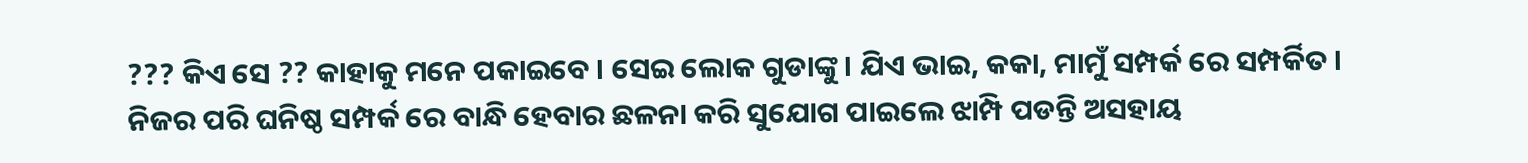??? କିଏ ସେ ?? କାହାକୁ ମନେ ପକାଇବେ । ସେଇ ଲୋକ ଗୁଡାଙ୍କୁ । ଯିଏ ଭାଇ, କକା, ମାମୁଁ ସମ୍ପର୍କ ରେ ସମ୍ପର୍କିତ । ନିଜର ପରି ଘନିଷ୍ଠ ସମ୍ପର୍କ ରେ ବାନ୍ଧି ହେବାର ଛଳନା କରି ସୁଯୋଗ ପାଇଲେ ଝାମ୍ପି ପଡନ୍ତି ଅସହାୟ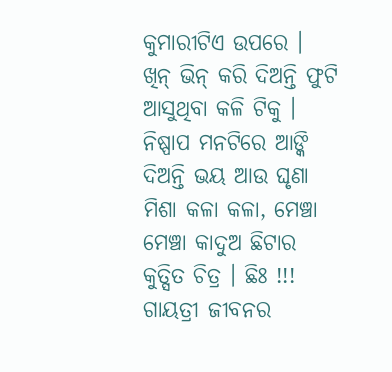କୁମାରୀଟିଏ ଉପରେ । ଖିନ୍ ଭିନ୍ କରି ଦିଅନ୍ତି ଫୁଟି ଆସୁଥିବା କଳି ଟିକୁ । ନିଷ୍ପାପ ମନଟିରେ ଆଙ୍କି ଦିଅନ୍ତି ଭୟ ଆଉ ଘୃଣା ମିଶା କଳା କଳା, ମେଞ୍ଚା ମେଞ୍ଚା କାଦୁଅ ଛିଟାର କୁତ୍ସିତ ଚିତ୍ର । ଛିଃ !!! ଗାୟତ୍ରୀ ଜୀବନର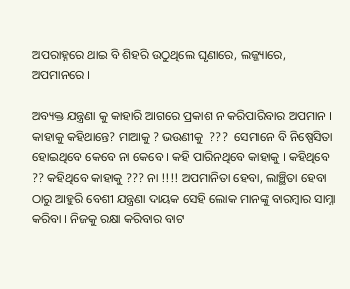ଅପରାହ୍ନରେ ଥାଇ ବି ଶିହରି ଉଠୁଥିଲେ ଘୃଣାରେ, ଲଜ୍ଜ୍ୟାରେ, ଅପମାନରେ ।

ଅବ୍ୟକ୍ତ ଯନ୍ତ୍ରଣା କୁ କାହାରି ଆଗରେ ପ୍ରକାଶ ନ କରିପାରିବାର ଅପମାନ । କାହାକୁ କହିଥାନ୍ତେ? ମାଆକୁ ? ଭଉଣୀକୁ  ???  ସେମାନେ ବି ନିଷ୍ପେସିତା ହୋଇଥିବେ କେବେ ନା କେବେ । କହି ପାରିନଥିବେ କାହାକୁ । କହିଥିବେ ?? କହିଥିବେ କାହାକୁ ??? ନା !!!! ଅପମାନିତା ହେବା, ଲାଞ୍ଛିତା ହେବା ଠାରୁ ଆହୁରି ବେଶୀ ଯନ୍ତ୍ରଣା ଦାୟକ ସେହି ଲୋକ ମାନଙ୍କୁ ବାରମ୍ବାର ସାମ୍ନା କରିବା । ନିଜକୁ ରକ୍ଷା କରିବାର ବାଟ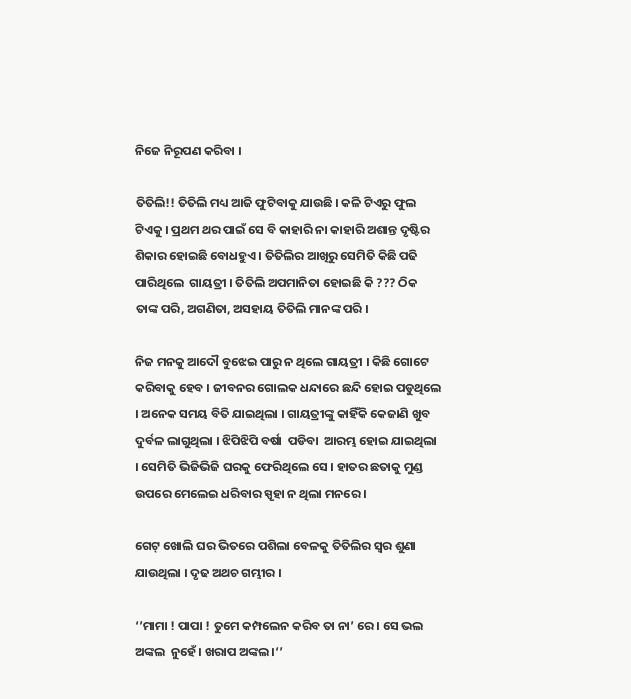ନିଜେ ନିରୂପଣ କରିବା ।

ତିତିଲି!! ତିତିଲି ମଧ୍ୟ ଆଜି ଫୁଟିବାକୁ ଯାଉଛି । କଳି ଟିଏରୁ ଫୁଲ ଟିଏକୁ । ପ୍ରଥମ ଥର ପାଇଁ ସେ ବି କାହାରି ନା କାହାରି ଅଶାନ୍ତ ଦୃଷ୍ଟିର ଶିକାର ହୋଇଛି ବୋଧହୁଏ । ତିତିଲିର ଆଖିରୁ ସେମିତି କିଛି ପଢି ପାରିଥିଲେ  ଗାୟତ୍ରୀ । ତିତିଲି ଅପମାନିତା ହୋଇଛି କି ??? ଠିକ ତାଙ୍କ ପରି, ଅଗଣିତା, ଅସହାୟ ତିତିଲି ମାନଙ୍କ ପରି ।

ନିଜ ମନକୁ ଆଦୌ ବୁଝେଇ ପାରୁ ନ ଥିଲେ ଗାୟତ୍ରୀ । କିଛି ଗୋଟେ କରିବାକୁ ହେବ । ଜୀବନର ଗୋଲକ ଧନ୍ଦାରେ ଛନ୍ଦି ହୋଇ ପଡୁଥିଲେ । ଅନେକ ସମୟ ବିତି ଯାଇଥିଲା । ଗାୟତ୍ରୀଙ୍କୁ କାହିଁକି କେଜାଣି ଖୁବ ଦୁର୍ବଳ ଲାଗୁଥିଲା । ଝିପିଝିପି ବର୍ଷା  ପଡିବା  ଆରମ୍ଭ ହୋଇ ଯାଇଥିଲା । ସେମିତି ଭିଜିଭିଜି ଘରକୁ ଫେରିଥିଲେ ସେ । ହାତର ଛତାକୁ ମୁଣ୍ଡ ଉପରେ ମେଲେଇ ଧରିବାର ସ୍ପୃହା ନ ଥିଲା ମନରେ ।

ଗେଟ୍ ଖୋଲି ଘର ଭିତରେ ପଶିଲା ବେଳକୁ ତିତିଲିର ସ୍ଵର ଶୁଣା ଯାଉଥିଲା । ଦୃଢ ଅଥଚ ଗମ୍ଭୀର ।

‘’ମାମା ! ପାପା ! ତୁମେ କମ୍ପଲେନ କରିବ ତା ନା’ ରେ । ସେ ଭଲ ଅଙ୍କଲ  ନୁହେଁ । ଖରାପ ଅଙ୍କଲ।‘’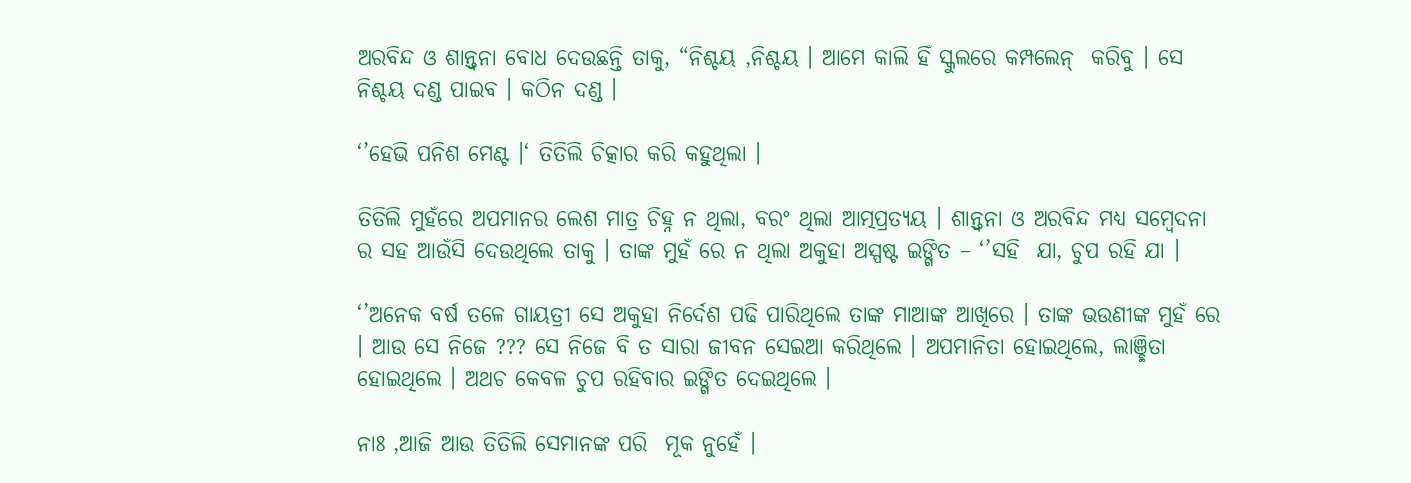ଅରବିନ୍ଦ ଓ ଶାନ୍ତ୍ଵନା ବୋଧ ଦେଉଛନ୍ତି ତାକୁ, “ନିଶ୍ଚୟ ,ନିଶ୍ଚୟ । ଆମେ କାଲି ହିଁ ସ୍କୁଲରେ କମ୍ପଲେନ୍  କରିବୁ । ସେ ନିଶ୍ଚୟ ଦଣ୍ଡ ପାଇବ । କଠିନ ଦଣ୍ଡ ।

‘’ହେଭି ପନିଶ ମେଣ୍ଟ ।‘ ତିତିଲି ଚିତ୍କାର କରି କହୁଥିଲା ।

ତିତିଲି ମୁହଁରେ ଅପମାନର ଲେଶ ମାତ୍ର ଚିହ୍ନ ନ ଥିଲା, ବରଂ ଥିଲା ଆତ୍ମପ୍ରତ୍ୟୟ । ଶାନ୍ତ୍ଵନା ଓ ଅରବିନ୍ଦ ମଧ୍ୟ ସମ୍ବେଦନା ର ସହ ଆଉଁସି ଦେଉଥିଲେ ତାକୁ । ତାଙ୍କ ମୁହଁ ରେ ନ ଥିଲା ଅକୁହା ଅସ୍ପଷ୍ଟ ଇଙ୍ଗିତ – ‘’ସହି  ଯା, ଚୁପ ରହି ଯା ।

‘’ଅନେକ ବର୍ଷ ତଳେ ଗାୟତ୍ରୀ ସେ ଅକୁହା ନିର୍ଦେଶ ପଢି ପାରିଥିଲେ ତାଙ୍କ ମାଆଙ୍କ ଆଖିରେ । ତାଙ୍କ ଭଉଣୀଙ୍କ ମୁହଁ ରେ । ଆଉ ସେ ନିଜେ ??? ସେ ନିଜେ ବି ତ ସାରା ଜୀବନ ସେଇଆ କରିଥିଲେ । ଅପମାନିତା ହୋଇଥିଲେ, ଲାଞ୍ଛିତା ହୋଇଥିଲେ । ଅଥଚ କେବଳ ଚୁପ ରହିବାର ଇଙ୍ଗିତ ଦେଇଥିଲେ ।

ନାଃ ,ଆଜି ଆଉ ତିତିଲି ସେମାନଙ୍କ ପରି  ମୂକ ନୁହେଁ ।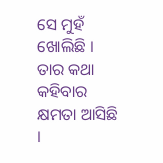ସେ ମୁହଁ ଖୋଲିଛି । ତାର କଥା କହିବାର କ୍ଷମତା ଆସିଛି ।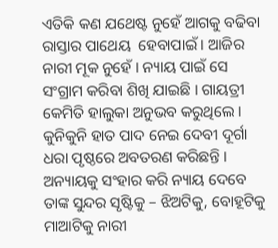ଏତିକି କଣ ଯଥେଷ୍ଟ ନୁହେଁ ଆଗକୁ ବଢିବା ରାସ୍ତାର ପାଥେୟ  ହେବାପାଇଁ । ଆଜିର ନାରୀ ମୂକ ନୁହେଁ । ନ୍ୟାୟ ପାଇଁ ସେ ସଂଗ୍ରାମ କରିବା ଶିଖି ଯାଇଛି । ଗାୟତ୍ରୀ କେମିତି ହାଲୁକା ଅନୁଭବ କରୁଥିଲେ । କୁନିକୁନି ହାତ ପାଦ ନେଇ ଦେବୀ ଦୂର୍ଗା ଧରା ପୃଷ୍ଠରେ ଅବତରଣ କରିଛନ୍ତି । ଅନ୍ୟାୟକୁ ସଂହାର କରି ନ୍ୟାୟ ଦେବେ ତାଙ୍କ ସୁନ୍ଦର ସୃଷ୍ଟିକୁ – ଝିଅଟିକୁ, ବୋହୂଟିକୁ ମାଆଟିକୁ ନାରୀ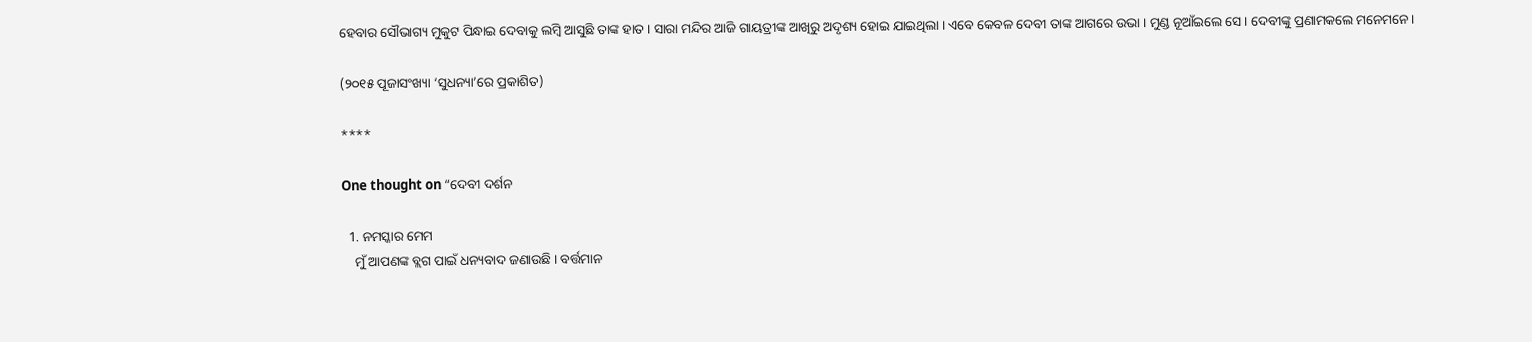ହେବାର ସୌଭାଗ୍ୟ ମୁକୁଟ ପିନ୍ଧାଇ ଦେବାକୁ ଲମ୍ବି ଆସୁଛି ତାଙ୍କ ହାତ । ସାରା ମନ୍ଦିର ଆଜି ଗାୟତ୍ରୀଙ୍କ ଆଖିରୁ ଅଦୃଶ୍ୟ ହୋଇ ଯାଇଥିଲା । ଏବେ କେବଳ ଦେବୀ ତାଙ୍କ ଆଗରେ ଉଭା । ମୁଣ୍ଡ ନୂଆଁଇଲେ ସେ । ଦେବୀଙ୍କୁ ପ୍ରଣାମକଲେ ମନେମନେ ।

(୨୦୧୫ ପୂଜାସଂଖ୍ୟା ‘ସୁଧନ୍ୟା’ରେ ପ୍ରକାଶିତ)

****

One thought on “ଦେବୀ ଦର୍ଶନ

  1. ନମସ୍କାର ମେମ
    ମୁଁ ଆପଣଙ୍କ ବ୍ଲଗ ପାଇଁ ଧନ୍ୟବାଦ ଜଣାଉଛି । ବର୍ତ୍ତମାନ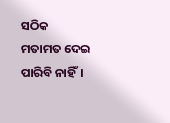ସଠିକ ମତାମତ ଦେଇ ପାରିବି ନାହିଁ।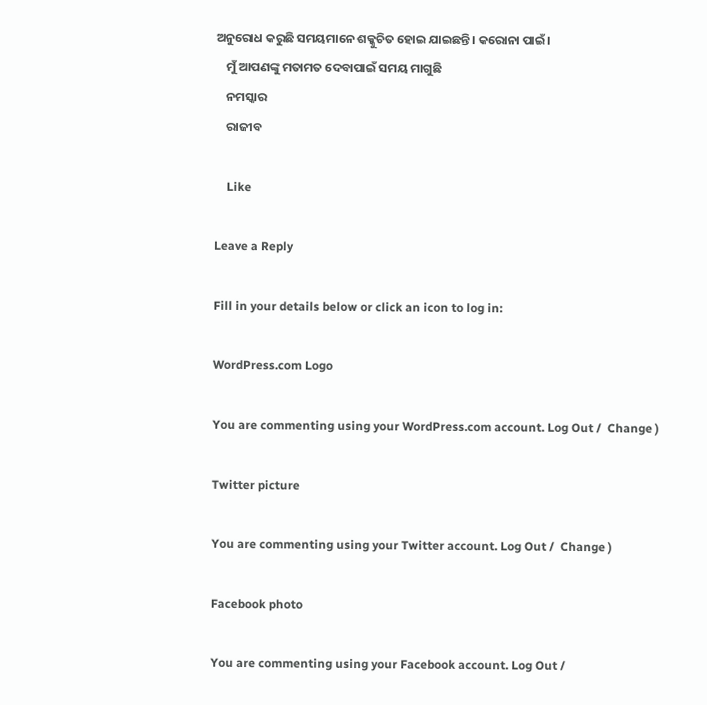ଅନୁରୋଧ କରୁଛି ସମୟମାନେ ଶକ୍କୁଚିତ ହୋଇ ଯାଇଛନ୍ତି। କରୋନା ପାଇଁ।
    ମୁଁ ଆପଣଙ୍କୁ ମତାମତ ଦେବାପାଇଁ ସମୟ ମାଗୁଛି
    ନମସ୍କାର
    ରାଜୀବ

    Like

Leave a Reply

Fill in your details below or click an icon to log in:

WordPress.com Logo

You are commenting using your WordPress.com account. Log Out /  Change )

Twitter picture

You are commenting using your Twitter account. Log Out /  Change )

Facebook photo

You are commenting using your Facebook account. Log Out /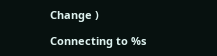Change )

Connecting to %s